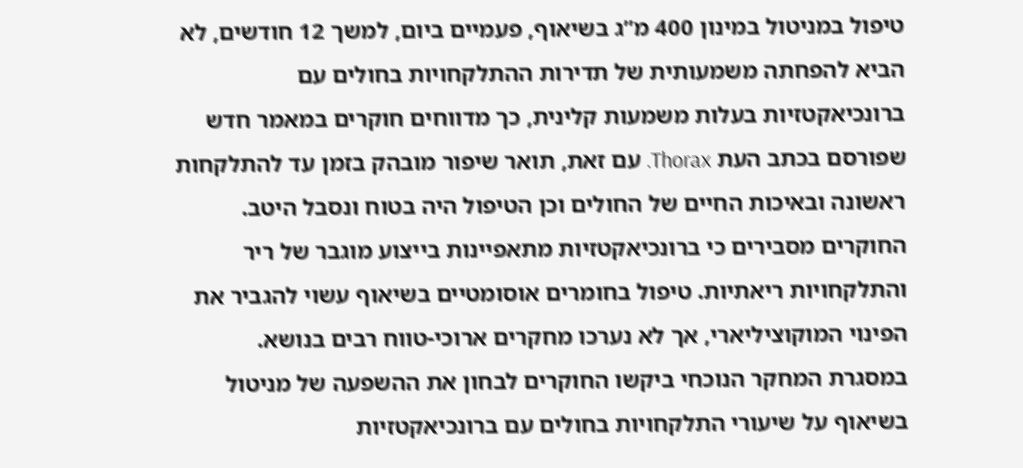טיפול במניטול במינון 400 מ”ג בשיאוף, פעמיים ביום, למשך 12 חודשים, לא הביא להפחתה משמעותית של תדירות ההתלקחויות בחולים עם ברונכיאקטזיות בעלות משמעות קלינית, כך מדווחים חוקרים במאמר חדש שפורסם בכתב העת Thorax. עם זאת, תואר שיפור מובהק בזמן עד להתלקחות ראשונה ובאיכות החיים של החולים וכן הטיפול היה בטוח ונסבל היטב.
החוקרים מסבירים כי ברונכיאקטזיות מתאפיינות בייצוע מוגבר של ריר והתלקחויות ריאתיות. טיפול בחומרים אוסומטיים בשיאוף עשוי להגביר את הפינוי המוקוציליארי, אך לא נערכו מחקרים ארוכי-טווח רבים בנושא.
במסגרת המחקר הנוכחי ביקשו החוקרים לבחון את ההשפעה של מניטול בשיאוף על שיעורי התלקחויות בחולים עם ברונכיאקטזיות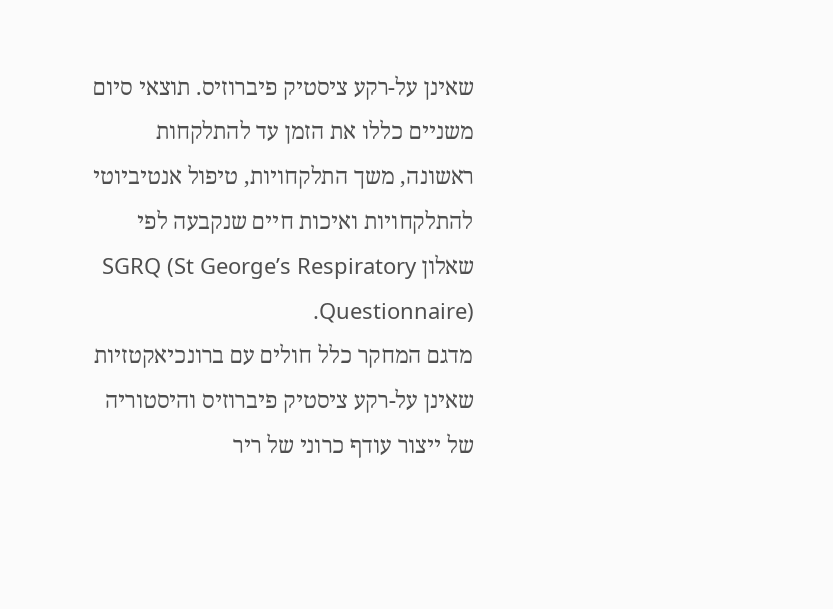שאינן על-רקע ציסטיק פיברוזיס. תוצאי סיום משניים כללו את הזמן עד להתלקחות ראשונה, משך התלקחויות, טיפול אנטיביוטי להתלקחויות ואיכות חיים שנקבעה לפי שאלון SGRQ (St George’s Respiratory Questionnaire).
מדגם המחקר כלל חולים עם ברונכיאקטזיות שאינן על-רקע ציסטיק פיברוזיס והיסטוריה של ייצור עודף כרוני של ריר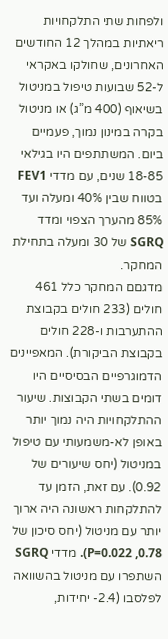ולפחות שתי התלקחויות ריאתיות במהלך 12 החודשים האחרונים, שחולקו באקראי ל-52 שבועות טיפול במניטול בשיאוף (400 מ”ג) או מניטול בקרה במינון נמוך, פעמיים ביום. המשתתפים היו בגילאי 18-85 שנים, עם מדדי FEV1 בטווח שבין 40% ומעלה ועד 85% מהערך הצפוי ומדד SGRQ של 30 ומעלה בתחילת המחקר.
מדגםם המחקר כלל 461 חולים (233 חולים בקבוצת ההתערבות ו-228 חולים בקבוצת הביקורת). המאפיינים הדמוגרפיים הבסיסיים היו דומים בשתי הקבוצות. שיעור ההתלקחויות היה נמוך יותר באופן לא-משמעותי עם טיפול במניטול (יחס שיעורים של 0.92). עם זאת, הזמן עד להתלקחות ראשונה היה ארוך יותר עם מניטול (יחס סיכון של 0.78, P=0.022). מדדי SGRQ השתפרו עם מניטול בהשוואה לפלסבו (2.4- יחידות,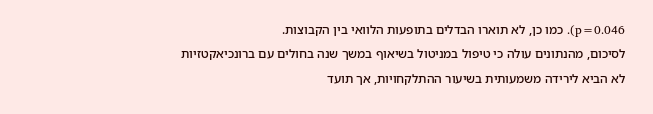p=0.046). כמו כן, לא תוארו הבדלים בתופעות הלוואי בין הקבוצות.
לסיכום, מהנתונים עולה כי טיפול במניטול בשיאוף במשך שנה בחולים עם ברונכיאקטזיות לא הביא לירידה משמעותית בשיעור ההתלקחויות, אך תועד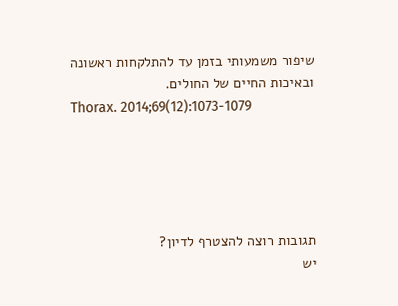שיפור משמעותי בזמן עד להתלקחות ראשונה ובאיכות החיים של החולים.
Thorax. 2014;69(12):1073-1079





תגובות רוצה להצטרף לדיון?
יש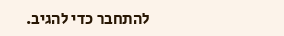להתחבר כדי להגיב.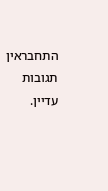התחבראין תגובות עדיין.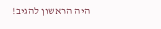היה הראשון להגיב!